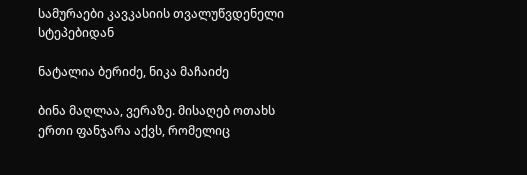სამურაები კავკასიის თვალუწვდენელი სტეპებიდან

ნატალია ბერიძე, ნიკა მაჩაიძე

ბინა მაღლაა, ვერაზე. მისაღებ ოთახს ერთი ფანჯარა აქვს, რომელიც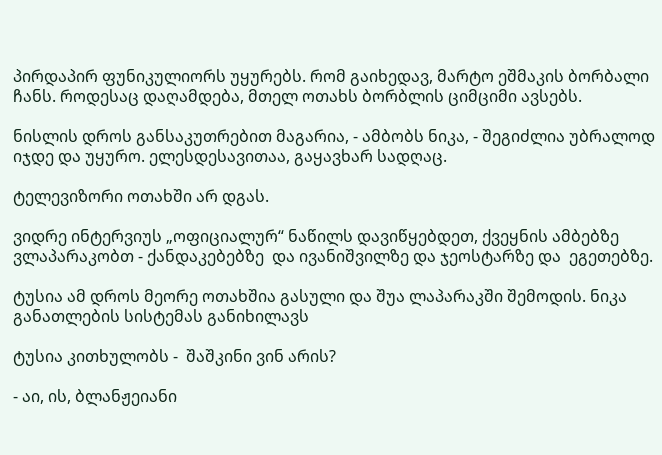პირდაპირ ფუნიკულიორს უყურებს. რომ გაიხედავ, მარტო ეშმაკის ბორბალი ჩანს. როდესაც დაღამდება, მთელ ოთახს ბორბლის ციმციმი ავსებს.

ნისლის დროს განსაკუთრებით მაგარია, - ამბობს ნიკა, - შეგიძლია უბრალოდ იჯდე და უყურო. ელესდესავითაა, გაყავხარ სადღაც.

ტელევიზორი ოთახში არ დგას.

ვიდრე ინტერვიუს „ოფიციალურ“ ნაწილს დავიწყებდეთ, ქვეყნის ამბებზე ვლაპარაკობთ - ქანდაკებებზე  და ივანიშვილზე და ჯეოსტარზე და  ეგეთებზე.

ტუსია ამ დროს მეორე ოთახშია გასული და შუა ლაპარაკში შემოდის. ნიკა განათლების სისტემას განიხილავს

ტუსია კითხულობს -  შაშკინი ვინ არის?

- აი, ის, ბლანჟეიანი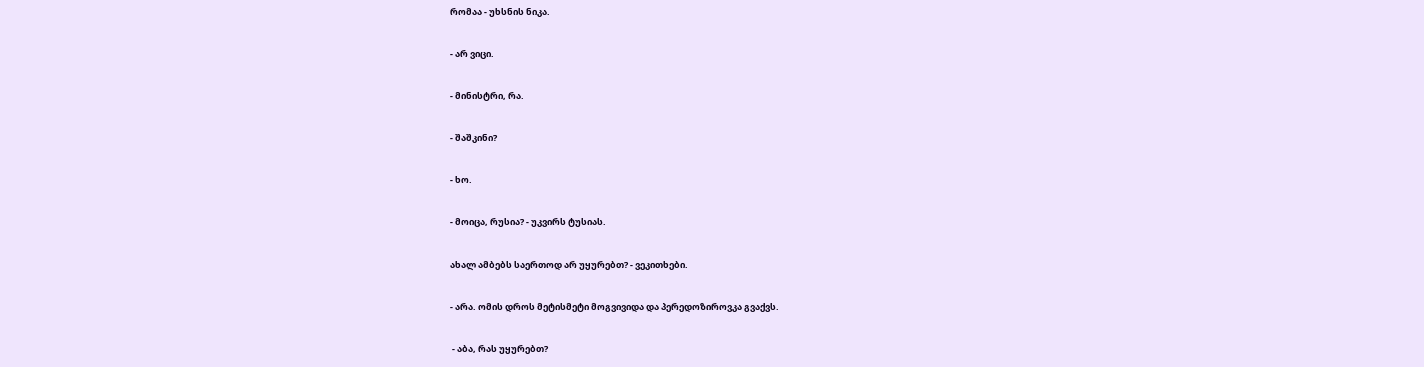რომაა - უხსნის ნიკა.

- არ ვიცი.

- მინისტრი, რა.

- შაშკინი?

- ხო.

- მოიცა, რუსია? - უკვირს ტუსიას.

ახალ ამბებს საერთოდ არ უყურებთ? - ვეკითხები.

- არა. ომის დროს მეტისმეტი მოგვივიდა და პერედოზიროვკა გვაქვს.

 - აბა, რას უყურებთ?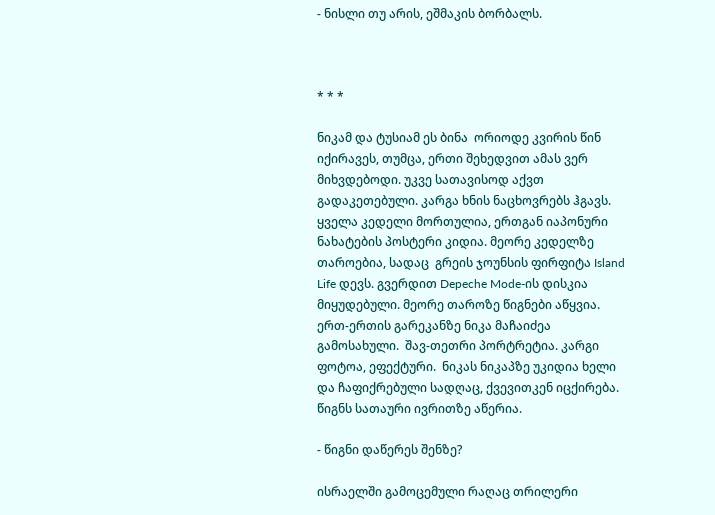- ნისლი თუ არის, ეშმაკის ბორბალს.



* * *

ნიკამ და ტუსიამ ეს ბინა  ორიოდე კვირის წინ იქირავეს, თუმცა, ერთი შეხედვით ამას ვერ მიხვდებოდი. უკვე სათავისოდ აქვთ გადაკეთებული. კარგა ხნის ნაცხოვრებს ჰგავს. ყველა კედელი მორთულია, ერთგან იაპონური ნახატების პოსტერი კიდია. მეორე კედელზე თაროებია, სადაც  გრეის ჯოუნსის ფირფიტა Island Life დევს. გვერდით Depeche Mode-ის დისკია მიყუდებული. მეორე თაროზე წიგნები აწყვია. ერთ-ერთის გარეკანზე ნიკა მაჩაიძეა გამოსახული.  შავ-თეთრი პორტრეტია. კარგი ფოტოა, ეფექტური.  ნიკას ნიკაპზე უკიდია ხელი და ჩაფიქრებული სადღაც, ქვევითკენ იცქირება. წიგნს სათაური ივრითზე აწერია.

- წიგნი დაწერეს შენზე?

ისრაელში გამოცემული რაღაც თრილერი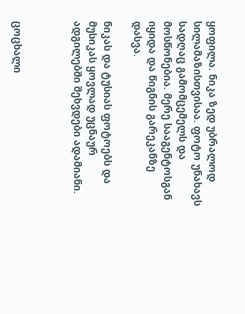ყოფილა. ნიკა ზედ უბრალოდ სილამაზისთვისაა. ფოტო უნახავს სადღაც გამომცემელს და მოსწონებია. მერე სააგენტოსგან იყიდა და წიგნის გარეკანზე დასვა.

ნიკას და ტუსიას ფოტოებს და მუსიკას ყოვლად უცნაურ ადგილებში შეხვდები ადამიანი.



ცოცხალი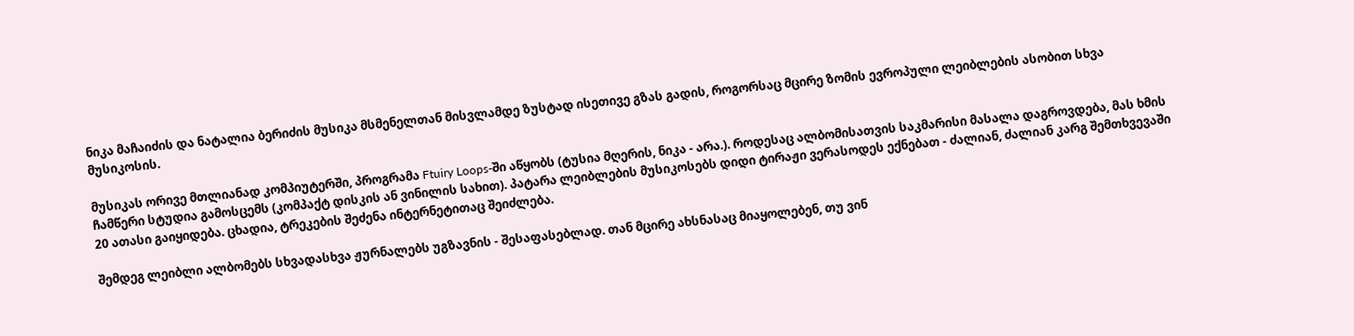ნიკა მაჩაიძის და ნატალია ბერიძის მუსიკა მსმენელთან მისვლამდე ზუსტად ისეთივე გზას გადის, როგორსაც მცირე ზომის ევროპული ლეიბლების ასობით სხვა მუსიკოსის.

მუსიკას ორივე მთლიანად კომპიუტერში, პროგრამა Ftuiry Loops-ში აწყობს (ტუსია მღერის, ნიკა - არა.). როდესაც ალბომისათვის საკმარისი მასალა დაგროვდება, მას ხმის ჩამწერი სტუდია გამოსცემს (კომპაქტ დისკის ან ვინილის სახით). პატარა ლეიბლების მუსიკოსებს დიდი ტირაჟი ვერასოდეს ექნებათ - ძალიან, ძალიან კარგ შემთხვევაში 20 ათასი გაიყიდება. ცხადია, ტრეკების შეძენა ინტერნეტითაც შეიძლება.

შემდეგ ლეიბლი ალბომებს სხვადასხვა ჟურნალებს უგზავნის - შესაფასებლად. თან მცირე ახსნასაც მიაყოლებენ, თუ ვინ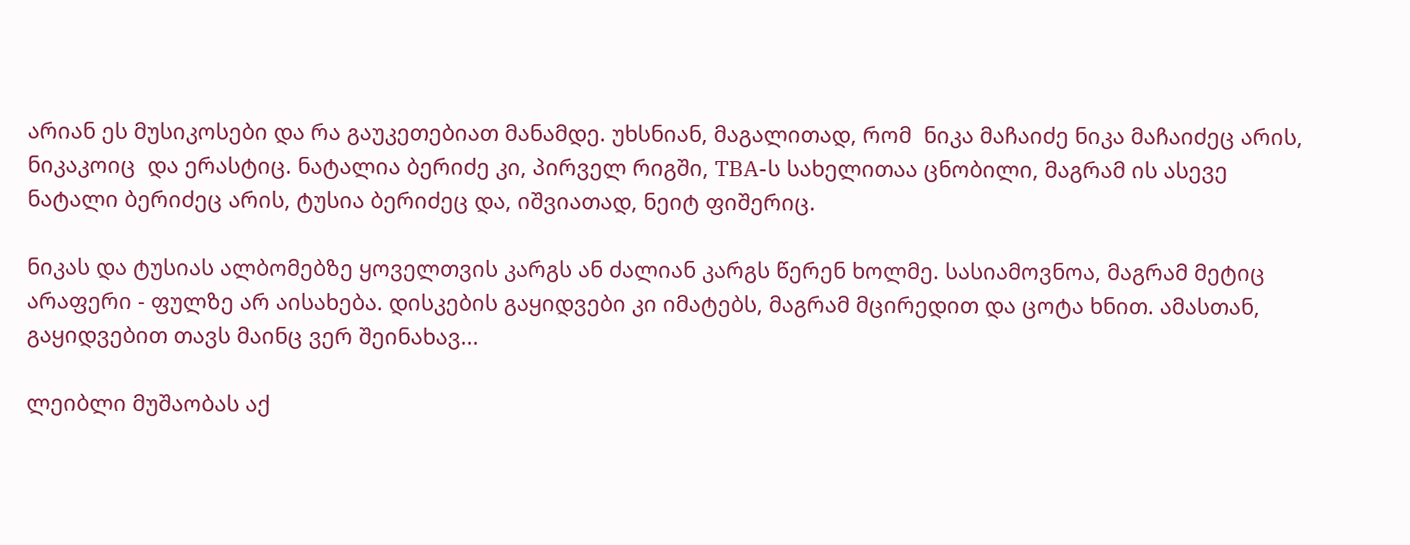არიან ეს მუსიკოსები და რა გაუკეთებიათ მანამდე. უხსნიან, მაგალითად, რომ  ნიკა მაჩაიძე ნიკა მაჩაიძეც არის, ნიკაკოიც  და ერასტიც. ნატალია ბერიძე კი, პირველ რიგში, TBA-ს სახელითაა ცნობილი, მაგრამ ის ასევე ნატალი ბერიძეც არის, ტუსია ბერიძეც და, იშვიათად, ნეიტ ფიშერიც.

ნიკას და ტუსიას ალბომებზე ყოველთვის კარგს ან ძალიან კარგს წერენ ხოლმე. სასიამოვნოა, მაგრამ მეტიც არაფერი - ფულზე არ აისახება. დისკების გაყიდვები კი იმატებს, მაგრამ მცირედით და ცოტა ხნით. ამასთან, გაყიდვებით თავს მაინც ვერ შეინახავ...

ლეიბლი მუშაობას აქ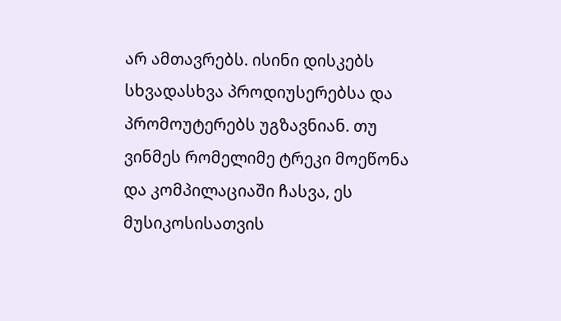არ ამთავრებს. ისინი დისკებს სხვადასხვა პროდიუსერებსა და პრომოუტერებს უგზავნიან. თუ ვინმეს რომელიმე ტრეკი მოეწონა და კომპილაციაში ჩასვა, ეს მუსიკოსისათვის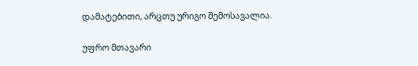დამატებითი, არცთუ ურიგო შემოსავალია.

უფრო მთავარი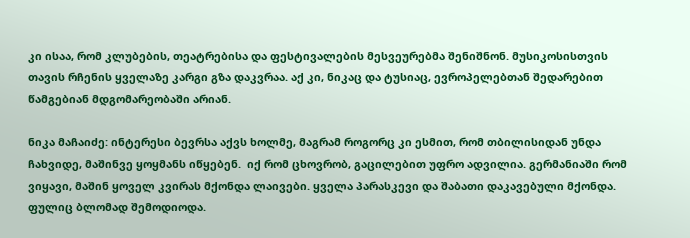კი ისაა, რომ კლუბების, თეატრებისა და ფესტივალების მესვეურებმა შენიშნონ. მუსიკოსისთვის თავის რჩენის ყველაზე კარგი გზა დაკვრაა. აქ კი, ნიკაც და ტუსიაც, ევროპელებთან შედარებით წამგებიან მდგომარეობაში არიან.

ნიკა მაჩაიძე: ინტერესი ბევრსა აქვს ხოლმე, მაგრამ როგორც კი ესმით, რომ თბილისიდან უნდა ჩახვიდე, მაშინვე ყოყმანს იწყებენ.  იქ რომ ცხოვრობ, გაცილებით უფრო ადვილია. გერმანიაში რომ ვიყავი, მაშინ ყოველ კვირას მქონდა ლაივები. ყველა პარასკევი და შაბათი დაკავებული მქონდა. ფულიც ბლომად შემოდიოდა.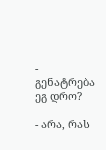-  გენატრება ეგ დრო?

- არა, რას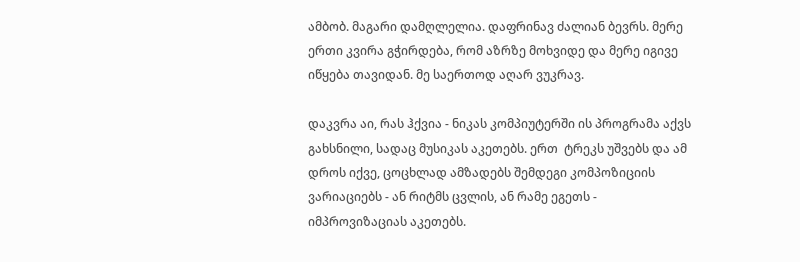ამბობ. მაგარი დამღლელია. დაფრინავ ძალიან ბევრს. მერე ერთი კვირა გჭირდება, რომ აზრზე მოხვიდე და მერე იგივე იწყება თავიდან. მე საერთოდ აღარ ვუკრავ.

დაკვრა აი, რას ჰქვია - ნიკას კომპიუტერში ის პროგრამა აქვს გახსნილი, სადაც მუსიკას აკეთებს. ერთ  ტრეკს უშვებს და ამ დროს იქვე, ცოცხლად ამზადებს შემდეგი კომპოზიციის ვარიაციებს - ან რიტმს ცვლის, ან რამე ეგეთს - იმპროვიზაციას აკეთებს.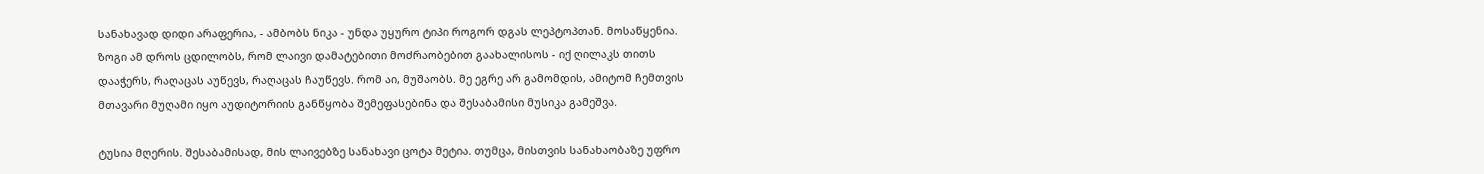სანახავად დიდი არაფერია, - ამბობს ნიკა - უნდა უყურო ტიპი როგორ დგას ლეპტოპთან. მოსაწყენია. ზოგი ამ დროს ცდილობს, რომ ლაივი დამატებითი მოძრაობებით გაახალისოს - იქ ღილაკს თითს დააჭერს, რაღაცას აუწევს, რაღაცას ჩაუწევს. რომ აი, მუშაობს. მე ეგრე არ გამომდის, ამიტომ ჩემთვის მთავარი მუღამი იყო აუდიტორიის განწყობა შემეფასებინა და შესაბამისი მუსიკა გამეშვა.

ტუსია მღერის. შესაბამისად, მის ლაივებზე სანახავი ცოტა მეტია. თუმცა, მისთვის სანახაობაზე უფრო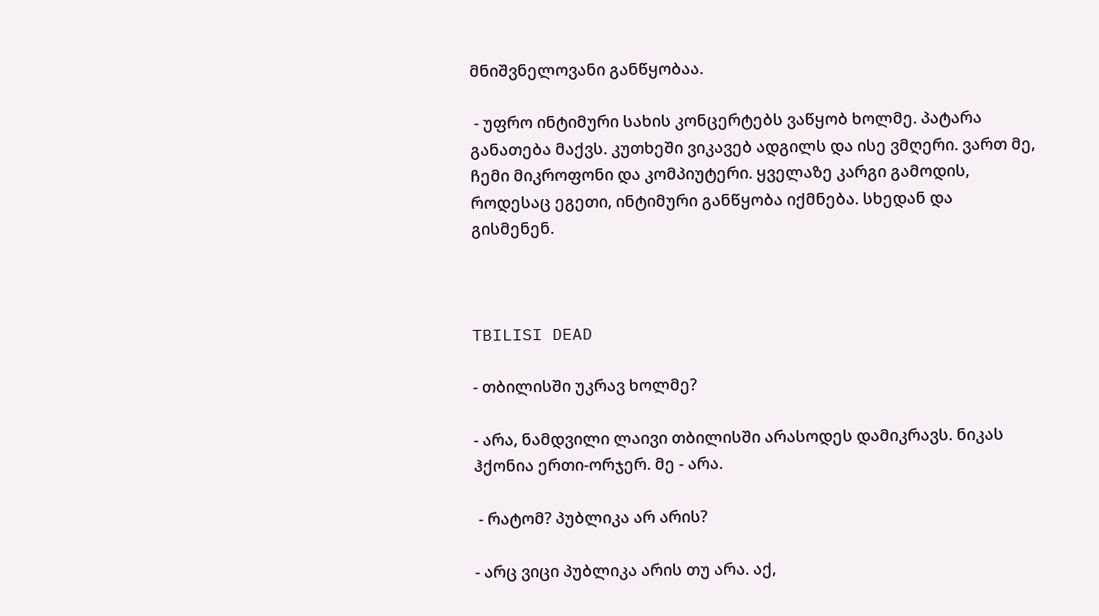მნიშვნელოვანი განწყობაა.

 - უფრო ინტიმური სახის კონცერტებს ვაწყობ ხოლმე. პატარა განათება მაქვს. კუთხეში ვიკავებ ადგილს და ისე ვმღერი. ვართ მე, ჩემი მიკროფონი და კომპიუტერი. ყველაზე კარგი გამოდის, როდესაც ეგეთი, ინტიმური განწყობა იქმნება. სხედან და გისმენენ.



TBILISI DEAD

- თბილისში უკრავ ხოლმე?

- არა, ნამდვილი ლაივი თბილისში არასოდეს დამიკრავს. ნიკას ჰქონია ერთი-ორჯერ. მე - არა.

 - რატომ? პუბლიკა არ არის?

- არც ვიცი პუბლიკა არის თუ არა. აქ,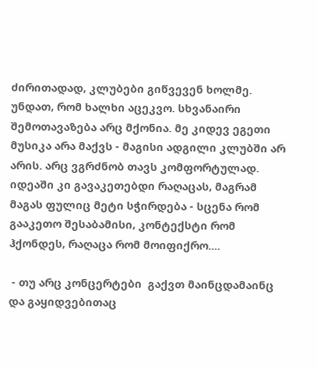ძირითადად, კლუბები გიწვევენ ხოლმე. უნდათ, რომ ხალხი აცეკვო. სხვანაირი შემოთავაზება არც მქონია. მე კიდევ ეგეთი მუსიკა არა მაქვს - მაგისი ადგილი კლუბში არ არის. არც ვგრძნობ თავს კომფორტულად. იდეაში კი გავაკეთებდი რაღაცას, მაგრამ მაგას ფულიც მეტი სჭირდება - სცენა რომ გააკეთო შესაბამისი, კონტექსტი რომ ჰქონდეს, რაღაცა რომ მოიფიქრო....

 - თუ არც კონცერტები  გაქვთ მაინცდამაინც და გაყიდვებითაც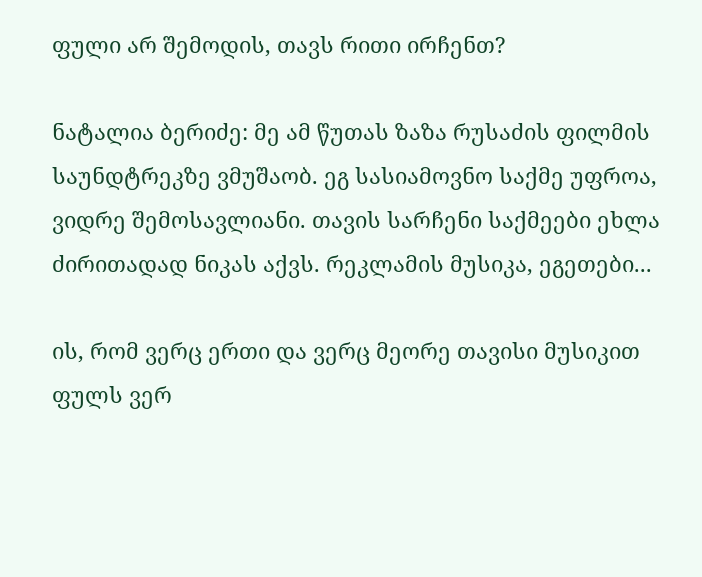ფული არ შემოდის, თავს რითი ირჩენთ?

ნატალია ბერიძე: მე ამ წუთას ზაზა რუსაძის ფილმის საუნდტრეკზე ვმუშაობ. ეგ სასიამოვნო საქმე უფროა, ვიდრე შემოსავლიანი. თავის სარჩენი საქმეები ეხლა ძირითადად ნიკას აქვს. რეკლამის მუსიკა, ეგეთები...

ის, რომ ვერც ერთი და ვერც მეორე თავისი მუსიკით ფულს ვერ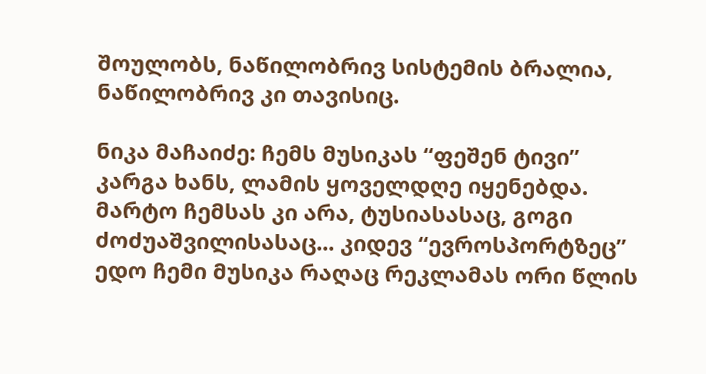შოულობს, ნაწილობრივ სისტემის ბრალია, ნაწილობრივ კი თავისიც.

ნიკა მაჩაიძე: ჩემს მუსიკას “ფეშენ ტივი” კარგა ხანს, ლამის ყოველდღე იყენებდა. მარტო ჩემსას კი არა, ტუსიასასაც, გოგი ძოძუაშვილისასაც... კიდევ “ევროსპორტზეც” ედო ჩემი მუსიკა რაღაც რეკლამას ორი წლის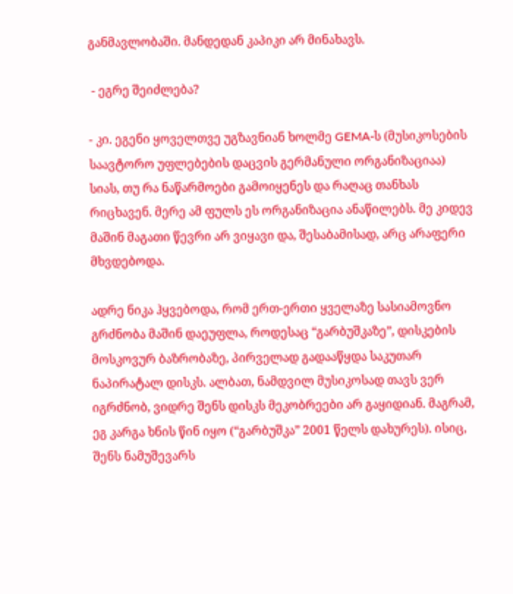განმავლობაში. მანდედან კაპიკი არ მინახავს.

 - ეგრე შეიძლება?

- კი. ეგენი ყოველთვე უგზავნიან ხოლმე GEMA-ს (მუსიკოსების საავტორო უფლებების დაცვის გერმანული ორგანიზაციაა) სიას, თუ რა ნაწარმოები გამოიყენეს და რაღაც თანხას რიცხავენ. მერე ამ ფულს ეს ორგანიზაცია ანაწილებს. მე კიდევ მაშინ მაგათი წევრი არ ვიყავი და, შესაბამისად, არც არაფერი მხვდებოდა.

ადრე ნიკა ჰყვებოდა, რომ ერთ-ერთი ყველაზე სასიამოვნო გრძნობა მაშინ დაეუფლა, როდესაც “გარბუშკაზე”, დისკების მოსკოვურ ბაზრობაზე, პირველად გადააწყდა საკუთარ ნაპირატალ დისკს. ალბათ, ნამდვილ მუსიკოსად თავს ვერ იგრძნობ, ვიდრე შენს დისკს მეკობრეები არ გაყიდიან. მაგრამ, ეგ კარგა ხნის წინ იყო (“გარბუშკა” 2001 წელს დახურეს). ისიც, შენს ნამუშევარს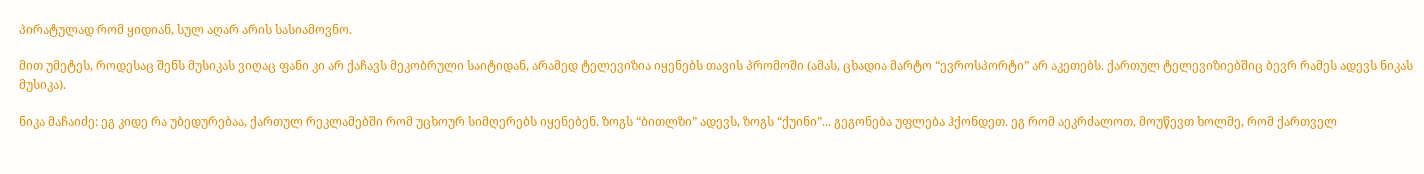პირატულად რომ ყიდიან, სულ აღარ არის სასიამოვნო.

მით უმეტეს, როდესაც შენს მუსიკას ვიღაც ფანი კი არ ქაჩავს მეკობრული საიტიდან, არამედ ტელევიზია იყენებს თავის პრომოში (ამას, ცხადია მარტო “ევროსპორტი” არ აკეთებს. ქართულ ტელევიზიებშიც ბევრ რამეს ადევს ნიკას მუსიკა).

ნიკა მაჩაიძე: ეგ კიდე რა უბედურებაა, ქართულ რეკლამებში რომ უცხოურ სიმღერებს იყენებენ. ზოგს “ბითლზი” ადევს, ზოგს “ქუინი”... გეგონება უფლება ჰქონდეთ. ეგ რომ აეკრძალოთ, მოუწევთ ხოლმე, რომ ქართველ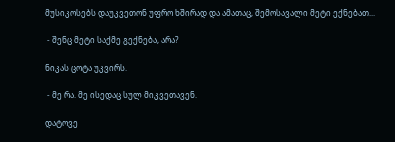მუსიკოსებს დაუკვეთონ უფრო ხშირად და ამათაც, შემოსავალი მეტი ექნებათ...

 - შენც მეტი საქმე გექნება, არა?

ნიკას ცოტა უკვირს.

 - მე რა. მე ისედაც სულ მიკვეთავენ.

დატოვე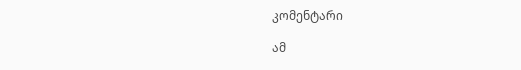კომენტარი

ამ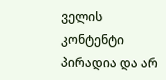ველის კონტენტი პირადია და არ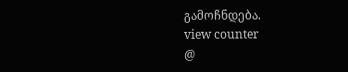გამოჩნდება.
view counter
@